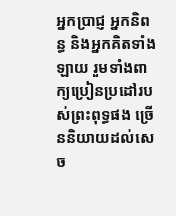អ្នកប្រាជ្ញ អ្នកនិពន្ធ និងអ្នកគិតទាំងឡាយ រួមទាំងពាក្យប្រៀនប្រដៅរបស់ព្រះពុទ្ធផង ច្រើននិយាយដល់សេច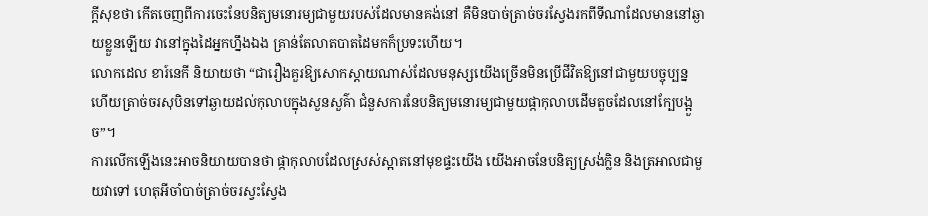ក្តីសុខថា កើតចេញពីការចេះនែបនិត្យមនោរម្យជាមួយរបស់ដែលមានគង់នៅ គឺមិនបាច់ត្រាច់ចរស្វែងរកពីទីណាដែលមាននៅឆ្ងាយខ្លួនឡើយ វានៅក្នុងដៃអ្នកហ្នឹងឯង គ្រាន់តែលាតបាតដៃមកក៏ប្រទះហើយ។
លោកដេល ខារ៍នេកី និយាយថា “ជារឿងគួរឱ្យសោកស្តាយណាស់ដែលមនុស្សយើងច្រើនមិនប្រើជីវិតឱ្យនៅជាមួយបច្ចុប្បន្ន ហើយត្រាច់ចរសុបិនទៅឆ្ងាយដល់កុលាបក្នុងសួនសួគ៌ា ជំនួសការនែបនិត្យមនោរម្យជាមួយផ្កាកុលាបដើមតួចដែលនៅក្បែបង្អួច”។
ការលើកឡើងនេះអាចនិយាយបានថា ផ្កាកុលាបដែលស្រស់ស្អាតនៅមុខផ្ទះយើង យើងអាចនែបនិត្យស្រង់ក្លិន និងត្រអាលជាមួយវាទៅ ហេតុអីចាំបាច់ត្រាច់ចរស្វះស្វែង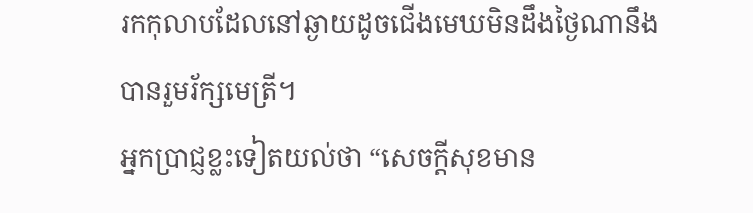រកកុលាបដែលនៅឆ្ងាយដូចជើងមេឃមិនដឹងថ្ងៃណានឹងបានរួមរ័ក្សមេត្រី។
អ្នកប្រាជ្ញខ្លះទៀតយល់ថា “សេចក្តីសុខមាន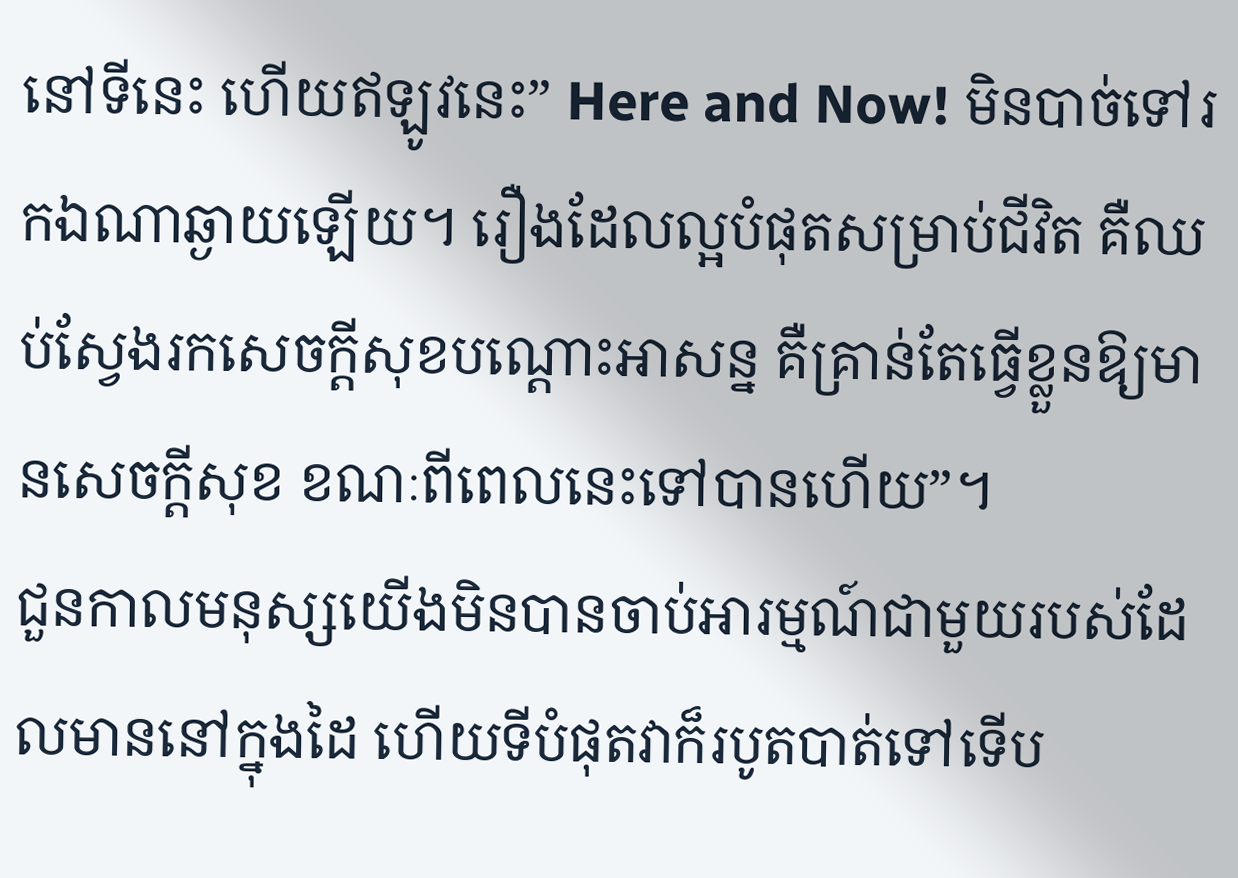នៅទីនេះ ហើយឥឡូវនេះ” Here and Now! មិនបាច់ទៅរកឯណាឆ្ងាយឡើយ។ រឿងដែលល្អបំផុតសម្រាប់ជីវិត គឺឈប់ស្វែងរកសេចក្តីសុខបណ្តោះអាសន្ន គឺគ្រាន់តែធ្វើខ្លួនឱ្យមានសេចក្តីសុខ ខណៈពីពេលនេះទៅបានហើយ”។
ជួនកាលមនុស្សយើងមិនបានចាប់អារម្មណ៍ជាមួយរបស់ដែលមាននៅក្នុងដៃ ហើយទីបំផុតវាក៏របូតបាត់ទៅទើប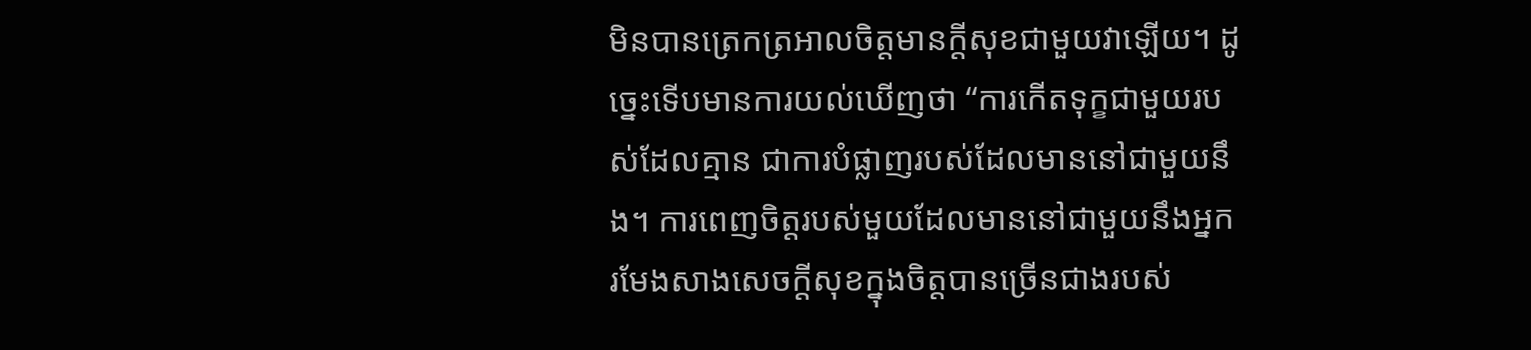មិនបានត្រេកត្រអាលចិត្តមានក្តីសុខជាមួយវាឡើយ។ ដូច្នេះទើបមានការយល់ឃើញថា “ការកើតទុក្ខជាមួយរបស់ដែលគ្មាន ជាការបំផ្លាញរបស់ដែលមាននៅជាមួយនឹង។ ការពេញចិត្តរបស់មួយដែលមាននៅជាមួយនឹងអ្នក រមែងសាងសេចក្តីសុខក្នុងចិត្តបានច្រើនជាងរបស់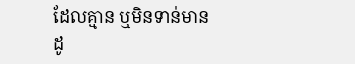ដែលគ្មាន ឬមិនទាន់មាន ដូ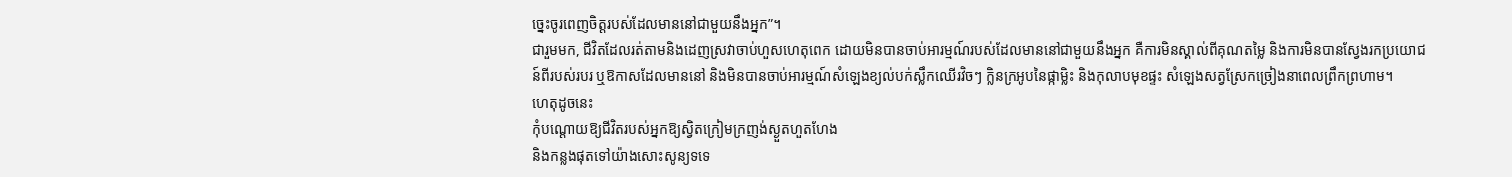ច្នេះចូរពេញចិត្តរបស់ដែលមាននៅជាមួយនឹងអ្នក”។
ជារួមមក, ជីវិតដែលរត់តាមនិងដេញស្រវាចាប់ហួសហេតុពេក ដោយមិនបានចាប់អារម្មណ៍របស់ដែលមាននៅជាមួយនឹងអ្នក គឺការមិនស្គាល់ពីគុណតម្លៃ និងការមិនបានស្វែងរកប្រយោជន៍ពីរបស់របរ ឬឱកាសដែលមាននៅ និងមិនបានចាប់អារម្មណ៍សំឡេងខ្យល់បក់ស្លឹកឈើរវិចៗ ក្លិនក្រអូបនៃផ្កាម្លិះ និងកុលាបមុខផ្ទះ សំឡេងសត្វស្រែកច្រៀងនាពេលព្រឹកព្រហាម។
ហេតុដូចនេះ
កុំបណ្តោយឱ្យជីវិតរបស់អ្នកឱ្យស្វិតក្រៀមក្រញង់ស្ងួតហួតហែង
និងកន្លងផុតទៅយ៉ាងសោះសូន្យទទេ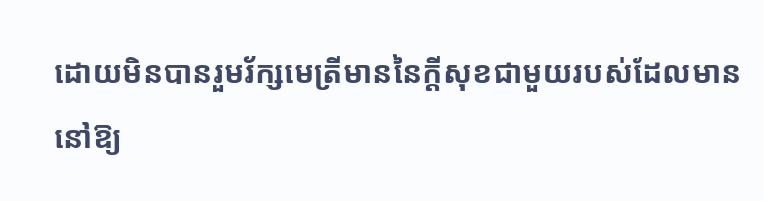ដោយមិនបានរួមរ័ក្សមេត្រីមាននៃក្តីសុខជាមួយរបស់ដែលមាននៅឱ្យ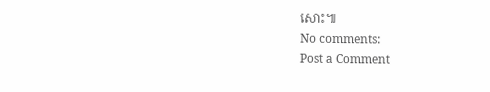សោះ៕
No comments:
Post a Comment